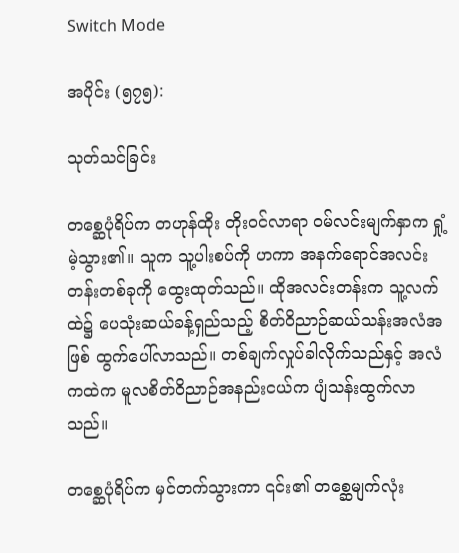Switch Mode

အပိုင်း (၅၇၅):

သုတ်သင်ခြင်း

တစ္ဆေပုံရိပ်က တဟုန်ထိုး တိုးဝင်လာရာ ဝမ်လင်းမျက်နှာက ရှုံ့မဲ့သွား၏။ သူက သူ့ပါးစပ်ကို ဟကာ အနက်ရောင်အလင်းတန်းတစ်ခုကို ထွေးထုတ်သည်။ ထိုအလင်းတန်းက သူ့လက်ထဲ၌ ပေသုံးဆယ်ခန့်ရှည်သည့် စိတ်ဝိညာဉ်ဆယ်သန်းအလံအဖြစ် ထွက်ပေါ်လာသည်။ တစ်ချက်လှုပ်ခါလိုက်သည်နှင့် အလံကထဲက မူလစိတ်ဝိညာဉ်အနည်းငယ်က ပျံသန်းထွက်လာသည်။

တစ္ဆေပုံရိပ်က မှင်တက်သွားကာ ၎င်း၏ တစ္ဆေမျက်လုံး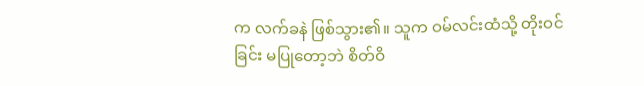က လက်ခနဲ ဖြစ်သွား၏။ သူက ဝမ်လင်းထံသို့ တိုးဝင်ခြင်း မပြုတော့ဘဲ စိတ်ဝိ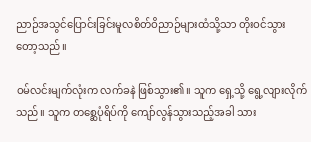ညာဉ်အသွင်ပြောင်းခြင်းမူလစိတ်ဝိညာဉ်များထံသို့သာ တိုးဝင်သွားတော့သည်။

ဝမ်လင်းမျက်လုံးက လက်ခနဲ ဖြစ်သွား၏။ သူက ရှေ့သို့ ရွေ့လျားလိုက်သည်။ သူက တစ္ဆေပုံရိပ်ကို ကျော်လွန်သွားသည့်အခါ သား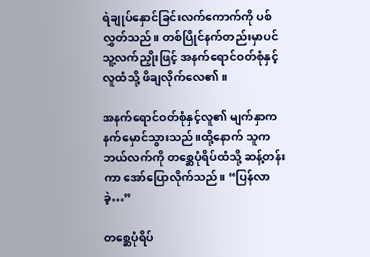ရဲချုပ်နှောင်ခြင်းလက်ကောက်ကို ပစ်လွှတ်သည်။ တစ်ပြိုင်နက်တည်းမှာပင် သူ့လက်ညှိုးဖြင့် အနက်ရောင်ဝတ်စုံနှင့်လူထံသို့ ဖိချလိုက်လေ၏။

အနက်ရောင်ဝတ်စုံနှင့်လူ၏ မျက်နှာက နက်မှောင်သွားသည်။ထို့နောက် သူက ဘယ်လက်ကို တစ္ဆေပုံရိပ်ထံသို့ ဆန့်တန်းကာ အော်ပြောလိုက်သည်။ “ပြန်လာခဲ့…”

တစ္ဆေပုံရိပ်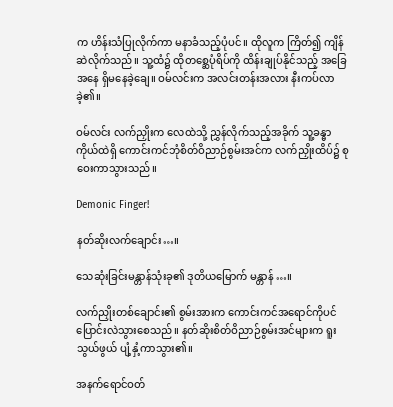က ဟိန်းသံပြုလိုက်ကာ မနာခံသည့်ပုံပင်။ ထိုလူက ကြိတ်၍ ကျိန်ဆဲလိုက်သည်။ သူ့ထံ၌ ထိုတစ္ဆေပုံရိပ်ကို ထိန်းချုပ်နိုင်သည့် အခြေအနေ ရှိမနေခဲ့ချေ။ ဝမ်လင်းက အလင်းတန်းအလား နီးကပ်လာခဲ့၏။

ဝမ်လင်း လက်ညှိုးက လေထဲသို့ ညွှန်လိုက်သည့်အခိုက် သူ့ခန္ဓာကိုယ်ထဲရှိ ကောင်းကင်ဘုံစိတ်ဝိညာဉ်စွမ်းအင်က လက်ညှိုးထိပ်၌ စုဝေးကာသွားသည်။

Demonic Finger!

နတ်ဆိုးလက်ချောင်း…။

သေဆုံးခြင်းမန္တာန်သုံးခု၏ ဒုတိယမြောက် မန္တာန်…။

လက်ညှိုးတစ်ချောင်း၏ စွမ်းအားက ကောင်းကင်အရောင်ကိုပင် ပြောင်းလဲသွားစေသည်။ နတ်ဆိုးစိတ်ဝိညာဉ်စွမ်းအင်များက ရူးသွယ်ဖွယ် ပျံ့နှံ့ကာသွား၏။

အနက်ရောင်ဝတ်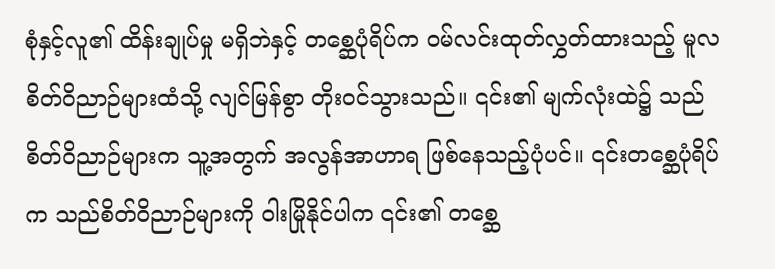စုံနှင့်လူ၏ ထိန်းချုပ်မှု မရှိဘဲနှင့် တစ္ဆေပုံရိပ်က ဝမ်လင်းထုတ်လွှတ်ထားသည့် မူလစိတ်ဝိညာဉ်များထံသို့ လျင်မြန်စွာ တိုးဝင်သွားသည်။ ၎င်း၏ မျက်လုံးထဲ၌ သည်စိတ်ဝိညာဉ်များက သူ့အတွက် အလွန်အာဟာရ ဖြစ်နေသည့်ပုံပင်။ ၎င်းတစ္ဆေပုံရိပ်က သည်စိတ်ဝိညာဉ်များကို ဝါးမြိုနိုင်ပါက ၎င်း၏ တစ္ဆေ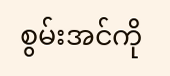စွမ်းအင်ကို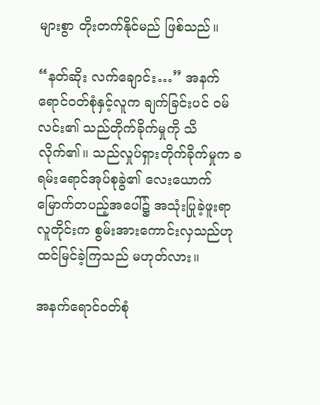များစွာ တိုးတက်နိုင်မည် ဖြစ်သည်။

“နတ်ဆိုး လက်ချောင်း…” အနက်ရောင်ဝတ်စုံနှင့်လူက ချက်ခြင်းပင် ဝမ်လင်း၏ သည်တိုက်ခိုက်မှုကို သိလိုက်၏။ သည်လှုပ်ရှားတိုက်ခိုက်မှုက ခရမ်းရောင်အုပ်စုခွဲ၏ လေးယောက်မြောက်တပည့်အပေါ်၌ အသုံးပြုခဲ့ဖူးရာ လူတိုင်းက စွမ်းအားကောင်းလှသည်ဟု ထင်မြင်ခဲ့ကြသည် မဟုတ်လား။

အနက်ရောင်ဝတ်စုံ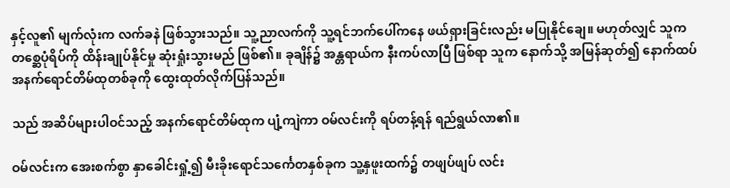နှင့်လူ၏ မျက်လုံးက လက်ခနဲ ဖြစ်သွားသည်။ သူ့ညာလက်ကို သူ့ရင်ဘက်ပေါ်ကနေ ဖယ်ရှားခြင်းလည်း မပြုနိုင်ချေ။ မဟုတ်လျှင် သူက တစ္ဆေပုံရိပ်ကို ထိန်းချုပ်နိုင်မှု ဆုံးရှုံးသွားမည် ဖြစ်၏။ ခုချိန်၌ အန္တရာယ်က နီးကပ်လာပြီ ဖြစ်ရာ သူက နောက်သို့ အမြန်ဆုတ်၍ နောက်ထပ် အနက်ရောင်တိမ်ထုတစ်ခုကို ထွေးထုတ်လိုက်ပြန်သည်။

သည် အဆိပ်များပါဝင်သည့် အနက်ရောင်တိမ်ထုက ပျံ့ကျဲကာ ဝမ်လင်းကို ရပ်တန့်ရန် ရည်ရွယ်လာ၏။

ဝမ်လင်းက အေးစက်စွာ နှာခေါင်းရှုံ့၍ မီးခိုးရောင်သင်္ကေတနှစ်ခုက သူ့နှဖူးထက်၌ တဖျပ်ဖျပ် လင်း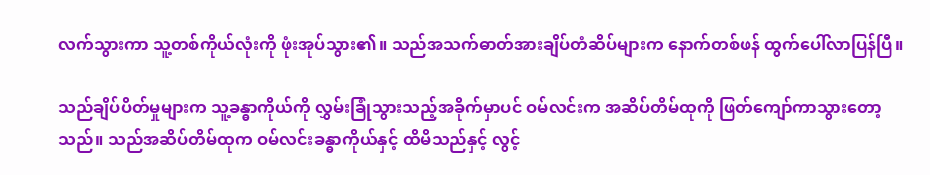လက်သွားကာ သူ့တစ်ကိုယ်လုံးကို ဖုံးအုပ်သွား၏။ သည်အသက်ဓာတ်အားချိပ်တံဆိပ်များက နောက်တစ်ဖန် ထွက်ပေါ်လာပြန်ပြီ။

သည်ချိပ်ပိတ်မှုများက သူ့ခန္ဓာကိုယ်ကို လွှမ်းခြုံသွားသည့်အခိုက်မှာပင် ဝမ်လင်းက အဆိပ်တိမ်ထုကို ဖြတ်ကျော်ကာသွားတော့သည်။ သည်အဆိပ်တိမ်ထုက ဝမ်လင်းခန္ဓာကိုယ်နှင့် ထိမိသည်နှင့် လွင့်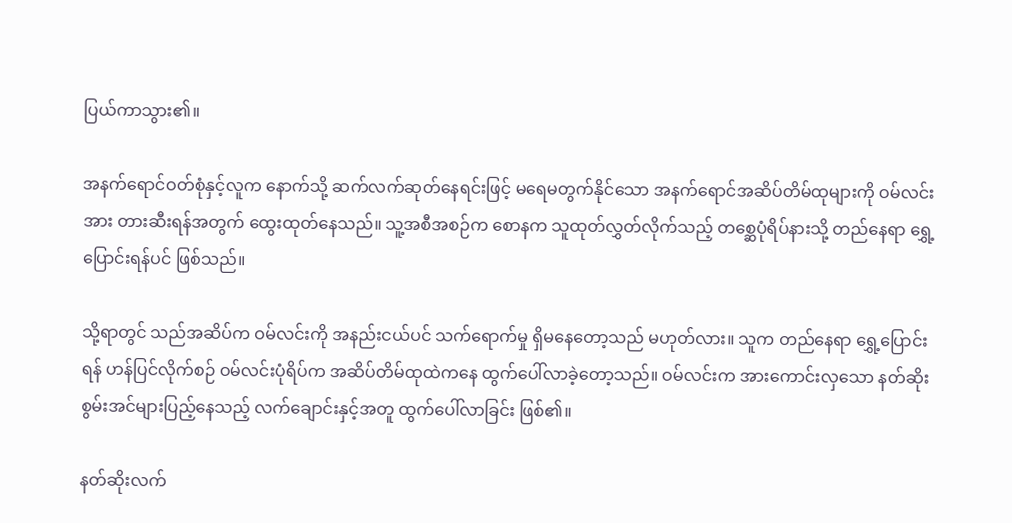ပြယ်ကာသွား၏။

အနက်ရောင်ဝတ်စုံနှင့်လူက နောက်သို့ ဆက်လက်ဆုတ်နေရင်းဖြင့် မရေမတွက်နိုင်သော အနက်ရောင်အဆိပ်တိမ်ထုများကို ဝမ်လင်းအား တားဆီးရန်အတွက် ထွေးထုတ်နေသည်။ သူ့အစီအစဉ်က စောနက သူထုတ်လွှတ်လိုက်သည့် တစ္ဆေပုံရိပ်နားသို့ တည်နေရာ ရွှေ့ပြောင်းရန်ပင် ဖြစ်သည်။

သို့ရာတွင် သည်အဆိပ်က ဝမ်လင်းကို အနည်းငယ်ပင် သက်ရောက်မှု ရှိမနေတော့သည် မဟုတ်လား။ သူက တည်နေရာ ရွှေ့ပြောင်းရန် ဟန်ပြင်လိုက်စဉ် ဝမ်လင်းပုံရိပ်က အဆိပ်တိမ်ထုထဲကနေ ထွက်ပေါ်လာခဲ့တော့သည်။ ဝမ်လင်းက အားကောင်းလှသော နတ်ဆိုးစွမ်းအင်များပြည့်နေသည့် လက်ချောင်းနှင့်အတူ ထွက်ပေါ်လာခြင်း ဖြစ်၏။

နတ်ဆိုးလက်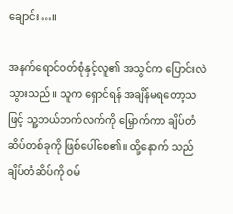ချောင်း…။

အနက်ရောင်ဝတ်စုံနှင့်လူ၏ အသွင်က ပြောင်းလဲသွားသည်။ သူက ရှောင်ရန် အချိန်မရတော့သဖြင့် သူ့ဘယ်ဘက်လက်ကို မြှောက်ကာ ချိပ်တံဆိပ်တစ်ခုကို ဖြစ်ပေါ်စေ၏။ ထို့နောက် သည်ချိပ်တံဆိပ်ကို ဝမ်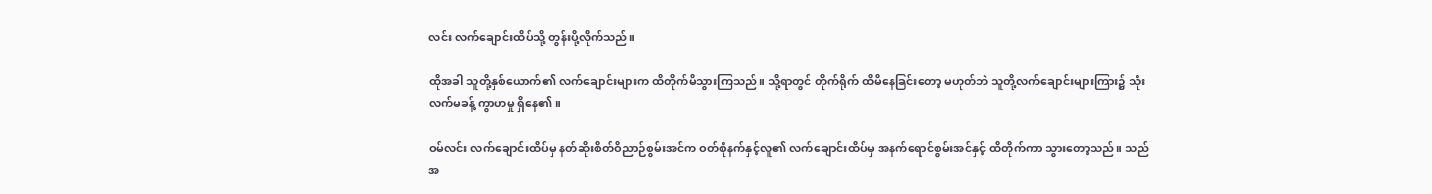လင်း လက်ချောင်းထိပ်သို့ တွန်းပို့လိုက်သည်။

ထိုအခါ သူတို့နှစ်ယောက်၏ လက်ချောင်းများက ထိတိုက်မိသွားကြသည်။ သို့ရာတွင် တိုက်ရိုက် ထိမိနေခြင်းတော့ မဟုတ်ဘဲ သူတို့လက်ချောင်းများကြား၌ သုံးလက်မခန့် ကွာဟမှု ရှိနေ၏။

ဝမ်လင်း လက်ချောင်းထိပ်မှ နတ်ဆိုးစိတ်ဝိညာဉ်စွမ်းအင်က ဝတ်စုံနက်နှင့်လူ၏ လက်ချောင်းထိပ်မှ အနက်ရောင်စွမ်းအင်နှင့် ထိတိုက်ကာ သွားတော့သည်။ သည်အ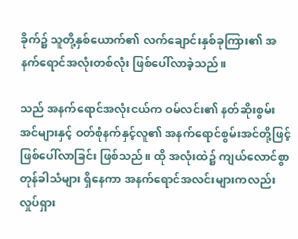ခိုက်၌ သူတို့နှစ်ယောက်၏ လက်ချောင်းနှစ်ခုကြား၏ အနက်ရောင်အလုံးတစ်လုံး ဖြစ်ပေါ်လာခဲ့သည်။

သည် အနက်ရောင်အလုံးငယ်က ဝမ်လင်း၏ နတ်ဆိုးစွမ်းအင်များနှင့် ဝတ်စုံနက်နှင့်လူ၏ အနက်ရောင်စွမ်းအင်တို့ဖြင့် ဖြစ်ပေါ်လာခြင်း ဖြစ်သည်။ ထို အလုံးထဲ၌ ကျယ်လောင်စွာ တုန်ခါသံများ ရှိနေကာ အနက်ရောင်အလင်းများကလည်း လှုပ်ရှား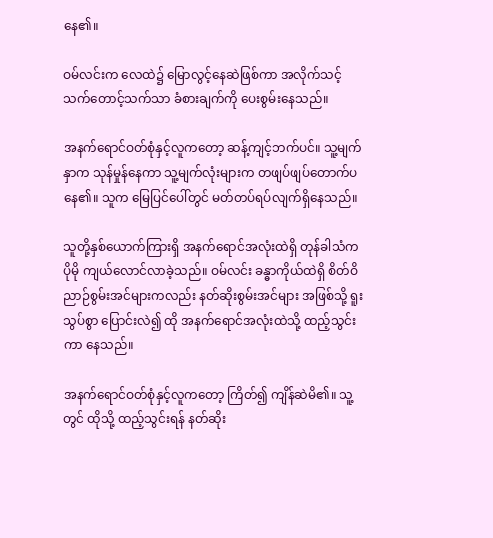နေ၏။

ဝမ်လင်းက လေထဲ၌ မြောလွင့်နေဆဲဖြစ်ကာ အလိုက်သင့် သက်တောင့်သက်သာ ခံစားချက်ကို ပေးစွမ်းနေသည်။

အနက်ရောင်ဝတ်စုံနှင့်လူကတော့ ဆန့်ကျင့်ဘက်ပင်။ သူ့မျက်နှာက သုန်မှုန်နေကာ သူ့မျက်လုံးများက တဖျပ်ဖျပ်တောက်ပနေ၏။ သူက မြေပြင်ပေါ်တွင် မတ်တပ်ရပ်လျက်ရှိနေသည်။

သူတို့နှစ်ယောက်ကြားရှိ အနက်ရောင်အလုံးထဲရှိ တုန်ခါသံက ပိုမို ကျယ်လောင်လာခဲ့သည်။ ဝမ်လင်း ခန္ဓာကိုယ်ထဲရှိ စိတ်ဝိညာဉ်စွမ်းအင်များကလည်း နတ်ဆိုးစွမ်းအင်များ အဖြစ်သို့ ရူးသွပ်စွာ ပြောင်းလဲ၍ ထို အနက်ရောင်အလုံးထဲသို့ ထည့်သွင်းကာ နေသည်။

အနက်ရောင်ဝတ်စုံနှင့်လူကတော့ ကြိတ်၍ ကျိန်ဆဲမိ၏။ သူ့တွင် ထိုသို့ ထည့်သွင်းရန် နတ်ဆိုး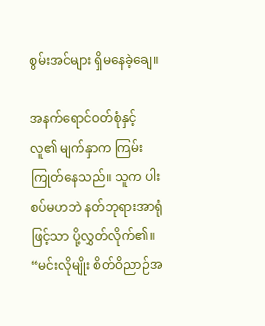စွမ်းအင်များ ရှိမနေခဲ့ချေ။

အနက်ရောင်ဝတ်စုံနှင့်လူ၏ မျက်နှာက ကြမ်းကြုတ်နေသည်။ သူက ပါးစပ်မဟဘဲ နတ်ဘုရားအာရုံဖြင့်သာ ပို့လွှတ်လိုက်၏။ “မင်းလိုမျိုး စိတ်ဝိညာဉ်အ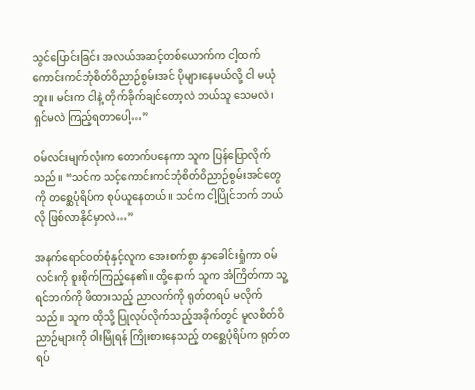သွင်ပြောင်းခြင်း အလယ်အဆင့်တစ်ယောက်က ငါ့ထက် ကောင်းကင်ဘုံစိတ်ဝိညာဉ်စွမ်းအင် ပိုများနေမယ်လို့ ငါ မယုံဘူး။ မင်းက ငါနဲ့ တိုက်ခိုက်ချင်တော့လဲ ဘယ်သူ သေမလဲ၊ရှင်မလဲ ကြည့်ရတာပေါ့…”

ဝမ်လင်းမျက်လုံးက တောက်ပနေကာ သူက ပြန်ပြောလိုက်သည်။ “သင်က သင့်ကောင်းကင်ဘုံစိတ်ဝိညာဉ်စွမ်းအင်တွေကို တစ္ဆေပုံရိပ်က စုပ်ယူနေတယ်။ သင်က ငါ့ပြိုင်ဘက် ဘယ်လို ဖြစ်လာနိုင်မှာလဲ…”

အနက်ရောင်ဝတ်စုံနှင့်လူက အေးစက်စွာ နှာခေါင်းရှုံကာ ဝမ်လင်းကို စူးစိုက်ကြည့်နေ၏။ ထို့နောက် သူက အံကြိတ်ကာ သူ့ရင်ဘက်ကို ဖိထားသည့် ညာလက်ကို ရုတ်တရပ် မလိုက်သည်။ သူက ထိုသို့ ပြုလုပ်လိုက်သည့်အခိုက်တွင် မူလစိတ်ဝိညာဉ်များကို ဝါးမြိုရန် ကြိုးစားနေသည့် တစ္ဆေပုံရိပ်က ရုတ်တရပ်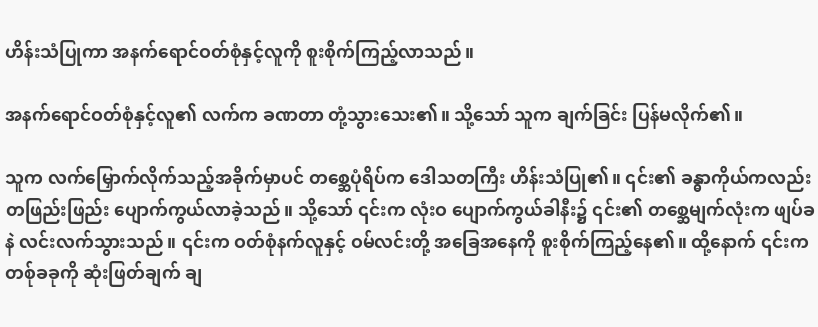ဟိန်းသံပြုကာ အနက်ရောင်ဝတ်စုံနှင့်လူကို စူးစိုက်ကြည့်လာသည်။

အနက်ရောင်ဝတ်စုံနှင့်လူ၏ လက်က ခဏတာ တုံ့သွားသေး၏။ သို့သော် သူက ချက်ခြင်း ပြန်မလိုက်၏။

သူက လက်မြှောက်လိုက်သည့်အခိုက်မှာပင် တစ္ဆေပုံရိပ်က ဒေါသတကြီး ဟိန်းသံပြု၏။ ၎င်း၏ ခန္ဓာကိုယ်ကလည်း တဖြည်းဖြည်း ပျောက်ကွယ်လာခဲ့သည်။ သို့သော် ၎င်းက လုံးဝ ပျောက်ကွယ်ခါနီး၌ ၎င်း၏ တစ္ဆေမျက်လုံးက ဖျပ်ခနဲ လင်းလက်သွားသည်။ ၎င်းက ဝတ်စုံနက်လူနှင့် ဝမ်လင်းတို့ အခြေအနေကို စူးစိုက်ကြည့်နေ၏။ ထို့နောက် ၎င်းက တစ်ုခခုကို ဆုံးဖြတ်ချက် ချ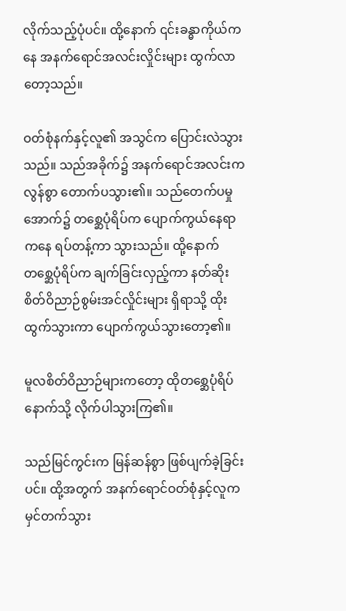လိုက်သည့်ပုံပင်။ ထို့နောက် ၎င်းခန္ဓာကိုယ်ကနေ အနက်ရောင်အလင်းလှိုင်းများ ထွက်လာတော့သည်။

ဝတ်စုံနက်နှင့်လူ၏ အသွင်က ပြောင်းလဲသွားသည်။ သည်အခိုက်၌ အနက်ရောင်အလင်းက လွန်စွာ တောက်ပသွား၏။ သည်တေက်ပမှုအောက်၌ တစ္ဆေပုံရိပ်က ပျောက်ကွယ်နေရာကနေ ရပ်တန့်ကာ သွားသည်။ ထို့နောက် တစ္ဆေပုံရိပ်က ချက်ခြင်းလှည့်ကာ နတ်ဆိုးစိတ်ဝိညာဉ်စွမ်းအင်လှိုင်းများ ရှိရာသို့ ထိုးထွက်သွားကာ ပျောက်ကွယ်သွားတော့၏။

မူလစိတ်ဝိညာဉ်များကတော့ ထိုတစ္ဆေပုံရိပ်နောက်သို့ လိုက်ပါသွားကြ၏။

သည်မြင်ကွင်းက မြန်ဆန်စွာ ဖြစ်ပျက်ခဲ့ခြင်းပင်။ ထို့အတွက် အနက်ရောင်ဝတ်စုံနှင့်လူက မှင်တက်သွား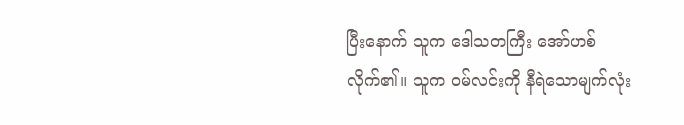ပြီးနောက် သူက ဒေါသတကြီး အော်ဟစ်လိုက်၏။ သူက ဝမ်လင်းကို နီရဲသောမျက်လုံး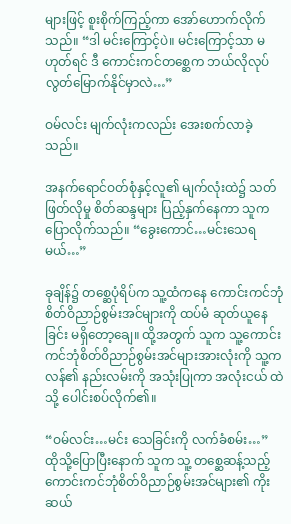များဖြင့် စူးစိုက်ကြည့်ကာ အော်ဟောက်လိုက်သည်။ “ဒါ မင်းကြောင့်ပဲ။ မင်းကြောင့်သာ မဟုတ်ရင် ဒီ ကောင်းကင်တစ္ဆေက ဘယ်လိုလုပ် လွတ်မြောက်နိုင်မှာလဲ…”

ဝမ်လင်း မျက်လုံးကလည်း အေးစက်လာခဲ့သည်။

အနက်ရောင်ဝတ်စုံနှင့်လူ၏ မျက်လုံးထဲ၌ သတ်ဖြတ်လိုမှု စိတ်ဆန္ဒများ ပြည့်နှက်နေကာ သူက ပြောလိုက်သည်။ “ခွေးကောင်…မင်းသေရမယ်…”

ခုချိန်၌ တစ္ဆေပုံရိပ်က သူ့ထံကနေ ကောင်းကင်ဘုံစိတ်ဝိညာဉ်စွမ်းအင်များကို ထပ်မံ ဆုတ်ယူနေခြင်း မရှိတော့ချေ။ ထို့အတွက် သူက သူ့ကောင်းကင်ဘုံစိတ်ဝိညာဉ်စွမ်းအင်များအားလုံးကို သူ့ကလန်၏ နည်းလမ်းကို အသုံးပြုကာ အလုံးငယ် ထဲသို့ ပေါင်းစပ်လိုက်၏။

“ဝမ်လင်း…မင်း သေခြင်းကို လက်ခံစမ်း…” ထိုသို့ပြောပြီးနောက် သူက သူ့ တစ္ဆေဆန့်သည့် ကောင်းကင်ဘုံစိတ်ဝိညာဉ်စွမ်းအင်များ၏ ကိုးဆယ်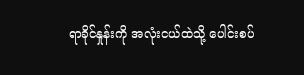ရာခိုင်နှုန်းကို အလုံးငယ်ထဲသို့ ပေါင်းစပ်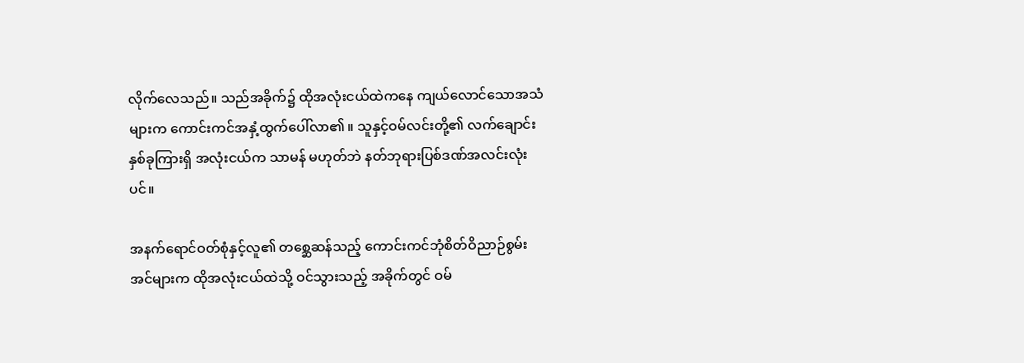လိုက်လေသည်။ သည်အခိုက်၌ ထိုအလုံးငယ်ထဲကနေ ကျယ်လောင်သောအသံများက ကောင်းကင်အနှံ့ထွက်ပေါ်လာ၏။ သူနှင့်ဝမ်လင်းတို့၏ လက်ချောင်းနှစ်ခုကြားရှိ အလုံးငယ်က သာမန် မဟုတ်ဘဲ နတ်ဘုရားပြစ်ဒဏ်အလင်းလုံးပင်။

အနက်ရောင်ဝတ်စုံနှင့်လူ၏ တစ္ဆေဆန်သည့် ကောင်းကင်ဘုံစိတ်ဝိညာဉ်စွမ်းအင်များက ထိုအလုံးငယ်ထဲသို့ ဝင်သွားသည့် အခိုက်တွင် ဝမ်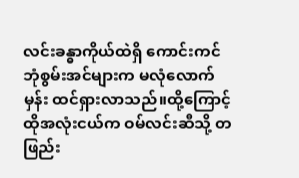လင်းခန္ဓာကိုယ်ထဲရှိ ကောင်းကင်ဘုံစွမ်းအင်များက မလုံလောက်မှန်း ထင်ရှားလာသည်။ထို့ကြောင့် ထိုအလုံးငယ်က ဝမ်လင်းဆီသို့ တဖြည်း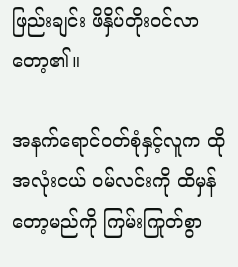ဖြည်းချင်း ဖိနှိပ်တိုးဝင်လာတော့၏။

အနက်ရောင်ဝတ်စုံနှင့်လူက ထိုအလုံးငယ် ဝမ်လင်းကို ထိမှန်တော့မည်ကို ကြမ်းကြုတ်စွာ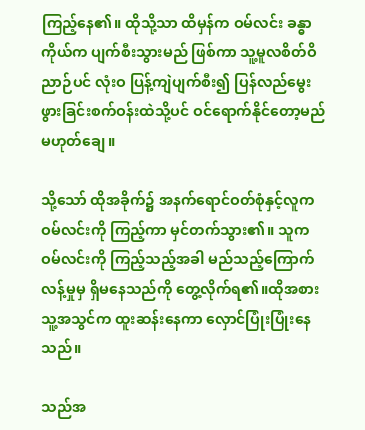ကြည့်နေ၏။ ထိုသို့သာ ထိမှန်က ဝမ်လင်း ခန္ဓာကိုယ်က ပျက်စီးသွားမည် ဖြစ်ကာ သူ့မူလစိတ်ဝိညာဉ်ပင် လုံးဝ ပြန့်ကျဲပျက်စီး၍ ပြန်လည်မွေးဖွားခြင်းစက်ဝန်းထဲသို့ပင် ဝင်ရောက်နိုင်တော့မည် မဟုတ်ချေ။

သို့သော် ထိုအခိုက်၌ အနက်ရောင်ဝတ်စုံနှင့်လူက ဝမ်လင်းကို ကြည့်ကာ မှင်တက်သွား၏။ သူက ဝမ်လင်းကို ကြည့်သည့်အခါ မည်သည့်ကြောက်လန့်မှုမှ ရှိမနေသည်ကို တွေ့လိုက်ရ၏။ထိုအစား သူ့အသွင်က ထူးဆန်းနေကာ လှောင်ပြုံးပြုံးနေသည်။

သည်အ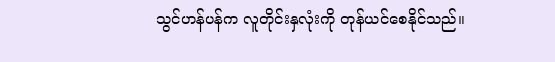သွင်ဟန်ပန်က လူတိုင်းနှလုံးကို တုန်ယင်စေနိုင်သည်။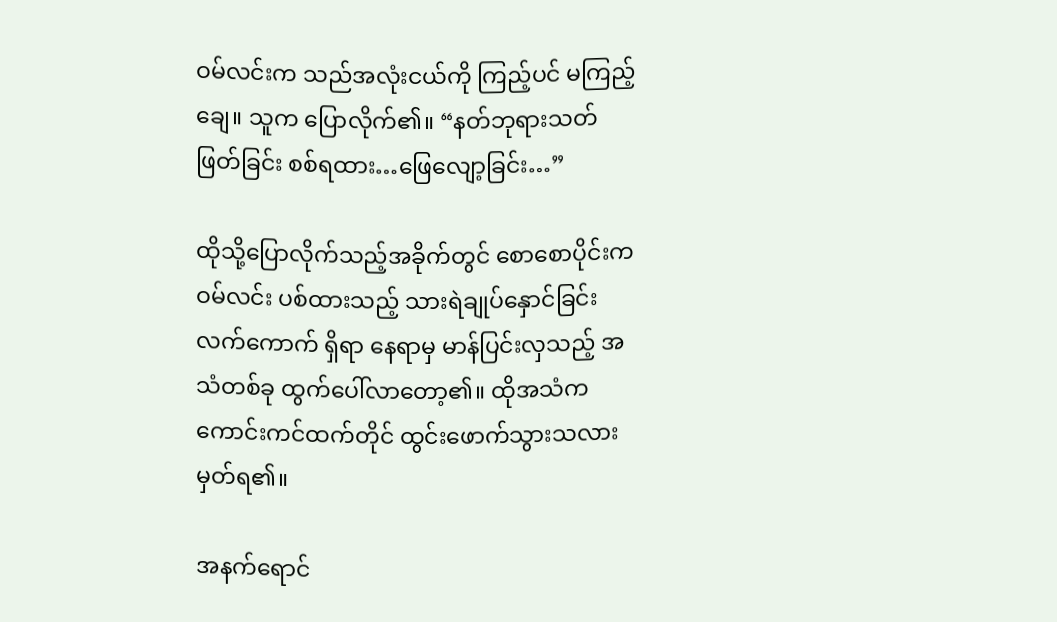ဝမ်လင်းက သည်အလုံးငယ်ကို ကြည့်ပင် မကြည့်ချေ။ သူက ပြောလိုက်၏။ “နတ်ဘုရားသတ်ဖြတ်ခြင်း စစ်ရထား…ဖြေလျော့ခြင်း…”

ထိုသို့ပြောလိုက်သည့်အခိုက်တွင် စောစောပိုင်းက ဝမ်လင်း ပစ်ထားသည့် သားရဲချုပ်နှောင်ခြင်းလက်ကောက် ရှိရာ နေရာမှ မာန်ပြင်းလှသည့် အသံတစ်ခု ထွက်ပေါ်လာတော့၏။ ထိုအသံက ကောင်းကင်ထက်တိုင် ထွင်းဖောက်သွားသလား မှတ်ရ၏။

အနက်ရောင်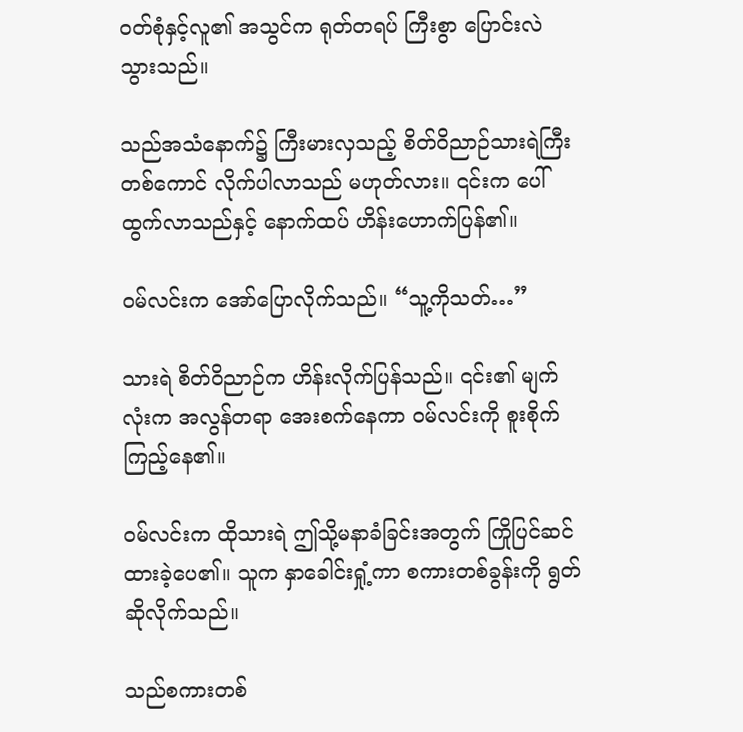ဝတ်စုံနှင့်လူ၏ အသွင်က ရုတ်တရပ် ကြီးစွာ ပြောင်းလဲသွားသည်။

သည်အသံနောက်၌ ကြီးမားလှသည့် စိတ်ဝိညာဉ်သားရဲကြီးတစ်ကောင် လိုက်ပါလာသည် မဟုတ်လား။ ၎င်းက ပေါ်ထွက်လာသည်နှင့် နောက်ထပ် ဟိန်းဟောက်ပြန်၏။

ဝမ်လင်းက အော်ပြောလိုက်သည်။ “သူ့ကိုသတ်…”

သားရဲ စိတ်ဝိညာဉ်က ဟိန်းလိုက်ပြန်သည်။ ၎င်း၏ မျက်လုံးက အလွန်တရာ အေးစက်နေကာ ဝမ်လင်းကို စူးစိုက်ကြည့်နေ၏။

ဝမ်လင်းက ထိုသားရဲ ဤသို့မနာခံခြင်းအတွက် ကြိုပြင်ဆင်ထားခဲ့ပေ၏။ သူက နှာခေါင်းရှုံ့ကာ စကားတစ်ခွန်းကို ရွတ်ဆိုလိုက်သည်။

သည်စကားတစ်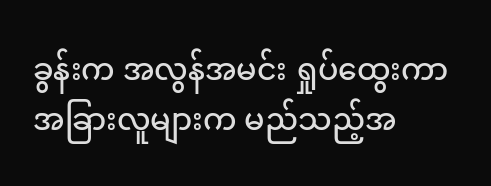ခွန်းက အလွန်အမင်း ရှုပ်ထွေးကာ အခြားလူများက မည်သည့်အ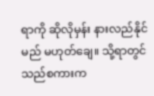ရာကို ဆိုလိုမှန်း နားလည်နိုင်မည် မဟုတ်ချေ။ သို့ရာတွင် သည်စကားက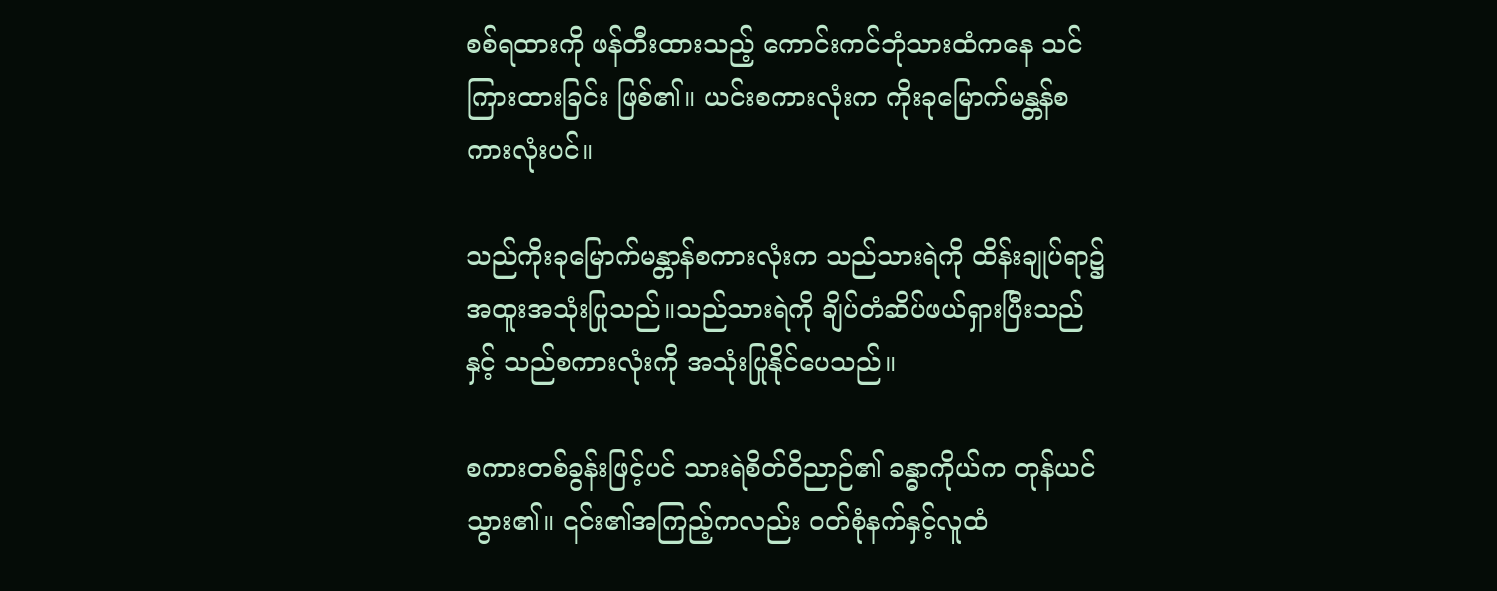စစ်ရထားကို ဖန်တီးထားသည့် ကောင်းကင်ဘုံသားထံကနေ သင်ကြားထားခြင်း ဖြစ်၏။ ယင်းစကားလုံးက ကိုးခုမြောက်မန္တန်စကားလုံးပင်။

သည်ကိုးခုမြောက်မန္တာန်စကားလုံးက သည်သားရဲကို ထိန်းချုပ်ရာ၌ အထူးအသုံးပြုသည်။သည်သားရဲကို ချိပ်တံဆိပ်ဖယ်ရှားပြီးသည်နှင့် သည်စကားလုံးကို အသုံးပြုနိုင်ပေသည်။

စကားတစ်ခွန်းဖြင့်ပင် သားရဲစိတ်ဝိညာဉ်၏ ခန္ဓာကိုယ်က တုန်ယင်သွား၏။ ၎င်း၏အကြည့်ကလည်း ဝတ်စုံနက်နှင့်လူထံ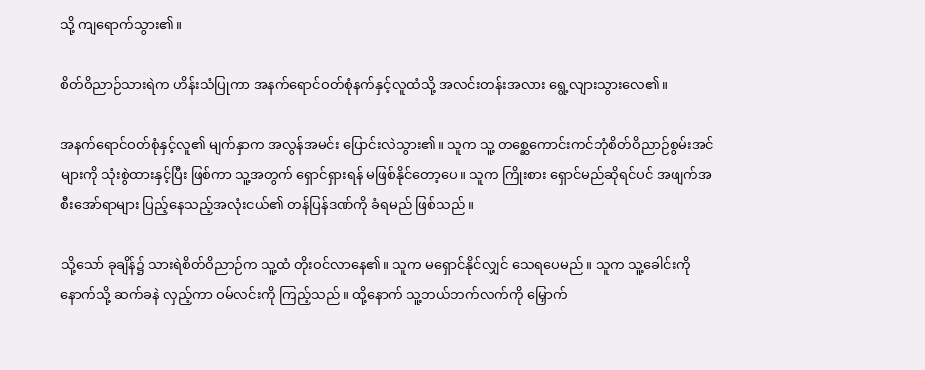သို့ ကျရောက်သွား၏။

စိတ်ဝိညာဉ်သားရဲက ဟိန်းသံပြုကာ အနက်ရောင်ဝတ်စုံနက်နှင့်လူထံသို့ အလင်းတန်းအလား ရွေ့လျားသွားလေ၏။

အနက်ရောင်ဝတ်စုံနှင့်လူ၏ မျက်နှာက အလွန်အမင်း ပြောင်းလဲသွား၏။ သူက သူ့ တစ္ဆေကောင်းကင်ဘုံစိတ်ဝိညာဉ်စွမ်းအင်များကို သုံးစွဲထားနှင့်ပြီး ဖြစ်ကာ သူ့အတွက် ရှောင်ရှားရန် မဖြစ်နိုင်တော့ပေ။ သူက ကြိုးစား ရှောင်မည်ဆိုရင်ပင် အဖျက်အစီးအော်ရာများ ပြည့်နေသည့်အလုံးငယ်၏ တန်ပြန်ဒဏ်ကို ခံရမည် ဖြစ်သည်။

သို့သော် ခုချိန်၌ သားရဲစိတ်ဝိညာဉ်က သူ့ထံ တိုးဝင်လာနေ၏။ သူက မရှောင်နိုင်လျှင် သေရပေမည်။ သူက သူ့ခေါင်းကို နောက်သို့ ဆက်ခနဲ လှည့်ကာ ဝမ်လင်းကို ကြည့်သည်။ ထို့နောက် သူ့ဘယ်ဘက်လက်ကို မြှောက်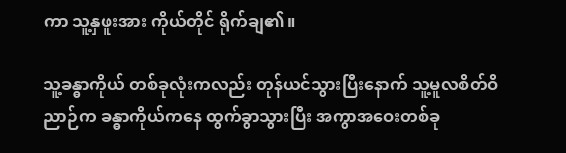ကာ သူ့နှဖူးအား ကိုယ်တိုင် ရိုက်ချ၏။

သူ့ခန္ဓာကိုယ် တစ်ခုလုံးကလည်း တုန်ယင်သွားပြီးနောက် သူ့မူလစိတ်ဝိညာဉ်က ခန္ဓာကိုယ်ကနေ ထွက်ခွာသွားပြီး အကွာအဝေးတစ်ခု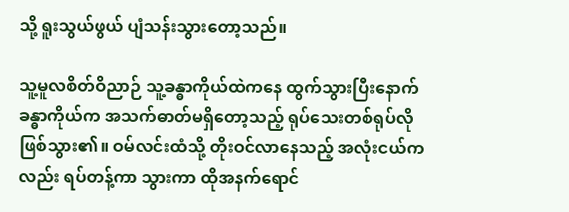သို့ ရူးသွယ်ဖွယ် ပျံသန်းသွားတော့သည်။

သူ့မူလစိတ်ဝိညာဉ် သူ့ခန္ဓာကိုယ်ထဲကနေ ထွက်သွားပြီးနောက် ခန္ဓာကိုယ်က အသက်ဓာတ်မရှိတော့သည့် ရုပ်သေးတစ်ရုပ်လို ဖြစ်သွား၏။ ဝမ်လင်းထံသို့ တိုးဝင်လာနေသည့် အလုံးငယ်ကလည်း ရပ်တန့်ကာ သွားကာ ထိုအနက်ရောင်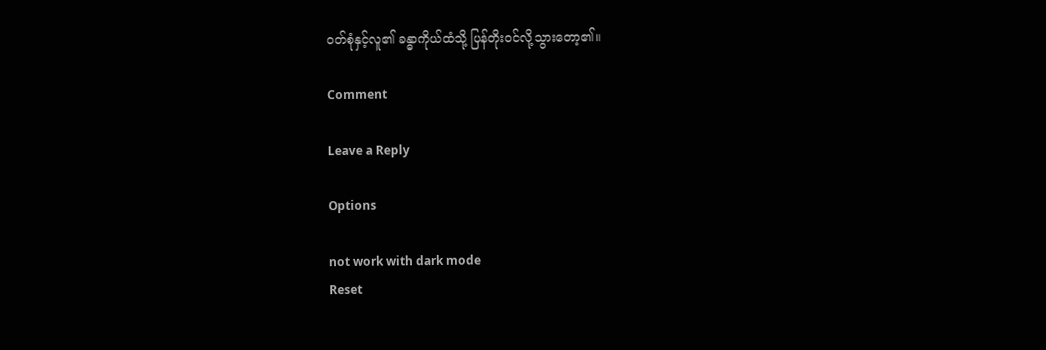ဝတ်စုံနှင့်လူ၏ ခန္ဓာကိုယ်ထံသို့ ပြန်တိုးဝင်လို့သွားတော့၏။

Comment

Leave a Reply

Options

not work with dark mode
Reset